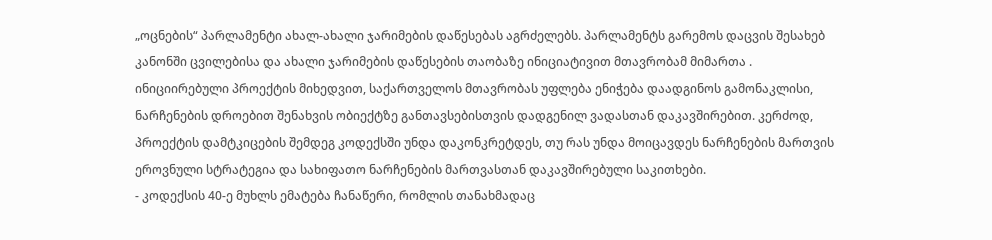„ოცნების“ პარლამენტი ახალ-ახალი ჯარიმების დაწესებას აგრძელებს. პარლამენტს გარემოს დაცვის შესახებ კანონში ცვილებისა და ახალი ჯარიმების დაწესების თაობაზე ინიციატივით მთავრობამ მიმართა .
ინიციირებული პროექტის მიხედვით, საქართველოს მთავრობას უფლება ენიჭება დაადგინოს გამონაკლისი, ნარჩენების დროებით შენახვის ობიექტზე განთავსებისთვის დადგენილ ვადასთან დაკავშირებით. კერძოდ, პროექტის დამტკიცების შემდეგ კოდექსში უნდა დაკონკრეტდეს, თუ რას უნდა მოიცავდეს ნარჩენების მართვის ეროვნული სტრატეგია და სახიფათო ნარჩენების მართვასთან დაკავშირებული საკითხები.
- კოდექსის 40-ე მუხლს ემატება ჩანაწერი, რომლის თანახმადაც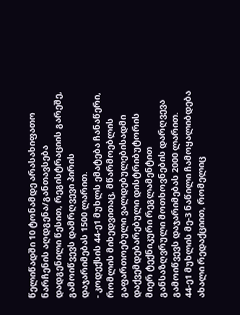წელიწადში 10 ტონამდე არასახიფათო ნარჩენის აღდგენა/განთავსება დადგენილი წესით, რეგისტრაციის გარეშე, გამოიწვევს დამრღვევი პირის დაჯარიმებას 1500 ლარით.
- კოდექსის 44-ე1 მუხლს ემატება ჩანაწერი, რომლის მიხედვითაც, მწარმოებლის გაფართოებული ვალდებულებისადმი დაქვემდებარებული დისტრიბუტორის მიერ ტექნიკური რეგლამენტით განსაზღვრული მოთხოვნების დარღვევა გამოიწვევს დაჯარიმებას 2000 ლარით.
44-ე1 მუხლის მე-3 ნაწილი ჩამოყალიბდება ახალი რედაქციით, რომელიც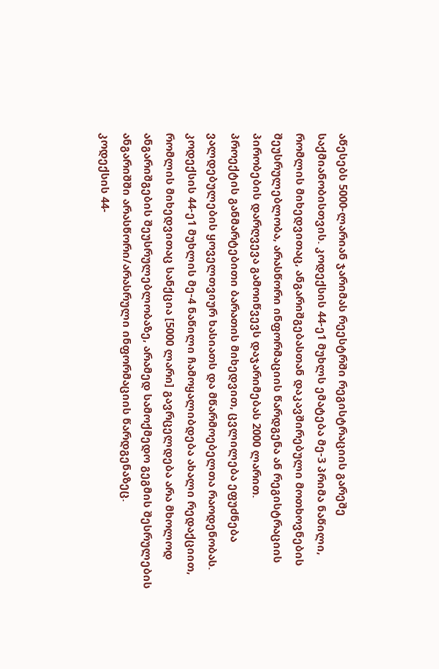აწესებს 5000-ლარიან ჯარიმას რეესტრში რეგისტრაციის გარეშე საქმიანობისთვის. კოდექსის 44-ე1 მუხლს ემატება მე-3 პრიმა ნაწილი, რომლის მიხედვითაც, ანგარიშგებასთან დაკავშირებული მოთხოვნების შეუსრულებლობა, არასწორი ინფორმაციის წარდგენა ან რეგისტრაციის პირობების დარღვევა გამოიწვევს დაჯარიმებას 2000 ლარით.
პროექტის განმარტებითი ბარათის მიხედვით, ცვლილება ეფუძნება ვალდებულების ყოველთვიურ ხასიათს და მწარმოებელთა რაოდენობას.
კოდექსის 44-ე1 მუხლის მე-4 ნაწილი ჩამოყალიბდება ახალი რედაქციით, რომლის მიხედვითაც სანქცია [5000 ლარი] გავრცელდება არა მხოლოდ ანგარიშგების შეუსრულებლობაზე, არამედ სამოქმედო გეგმის შესრულების ანგარიშში არასწორი/არასრული ინფორმაციის წარდგენაზეც.
კოდექსის 44-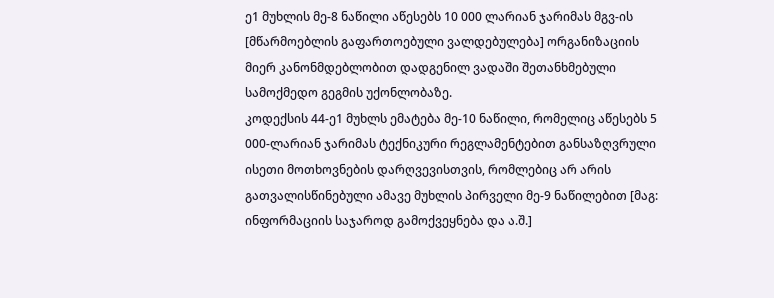ე1 მუხლის მე-8 ნაწილი აწესებს 10 000 ლარიან ჯარიმას მგვ-ის [მწარმოებლის გაფართოებული ვალდებულება] ორგანიზაციის მიერ კანონმდებლობით დადგენილ ვადაში შეთანხმებული სამოქმედო გეგმის უქონლობაზე.
კოდექსის 44-ე1 მუხლს ემატება მე-10 ნაწილი, რომელიც აწესებს 5 000-ლარიან ჯარიმას ტექნიკური რეგლამენტებით განსაზღვრული ისეთი მოთხოვნების დარღვევისთვის, რომლებიც არ არის გათვალისწინებული ამავე მუხლის პირველი მე-9 ნაწილებით [მაგ: ინფორმაციის საჯაროდ გამოქვეყნება და ა.შ.]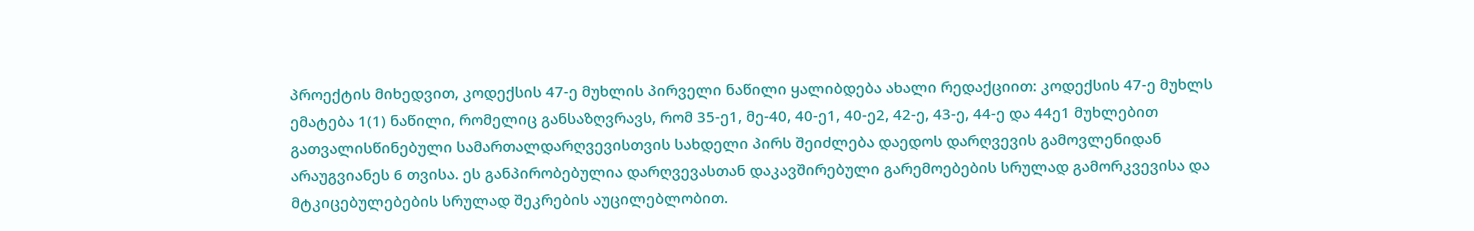პროექტის მიხედვით, კოდექსის 47-ე მუხლის პირველი ნაწილი ყალიბდება ახალი რედაქციით: კოდექსის 47-ე მუხლს ემატება 1(1) ნაწილი, რომელიც განსაზღვრავს, რომ 35-ე1, მე-40, 40-ე1, 40-ე2, 42-ე, 43-ე, 44-ე და 44ე1 მუხლებით გათვალისწინებული სამართალდარღვევისთვის სახდელი პირს შეიძლება დაედოს დარღვევის გამოვლენიდან არაუგვიანეს 6 თვისა. ეს განპირობებულია დარღვევასთან დაკავშირებული გარემოებების სრულად გამორკვევისა და მტკიცებულებების სრულად შეკრების აუცილებლობით.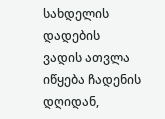სახდელის დადების ვადის ათვლა იწყება ჩადენის დღიდან,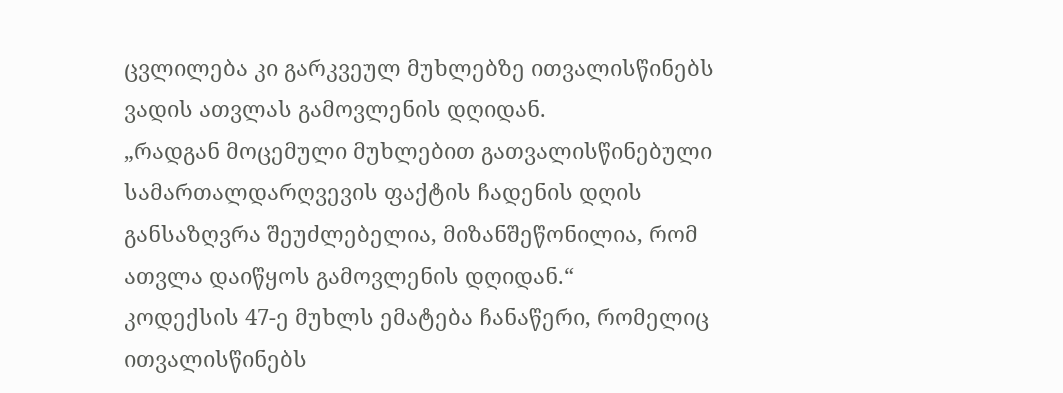ცვლილება კი გარკვეულ მუხლებზე ითვალისწინებს ვადის ათვლას გამოვლენის დღიდან.
„რადგან მოცემული მუხლებით გათვალისწინებული სამართალდარღვევის ფაქტის ჩადენის დღის განსაზღვრა შეუძლებელია, მიზანშეწონილია, რომ ათვლა დაიწყოს გამოვლენის დღიდან.“
კოდექსის 47-ე მუხლს ემატება ჩანაწერი, რომელიც ითვალისწინებს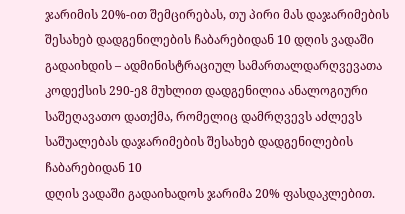ჯარიმის 20%-ით შემცირებას, თუ პირი მას დაჯარიმების შესახებ დადგენილების ჩაბარებიდან 10 დღის ვადაში გადაიხდის – ადმინისტრაციულ სამართალდარღვევათა კოდექსის 290-ე8 მუხლით დადგენილია ანალოგიური საშეღავათო დათქმა, რომელიც დამრღვევს აძლევს საშუალებას დაჯარიმების შესახებ დადგენილების ჩაბარებიდან 10
დღის ვადაში გადაიხადოს ჯარიმა 20% ფასდაკლებით.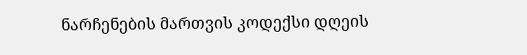ნარჩენების მართვის კოდექსი დღეის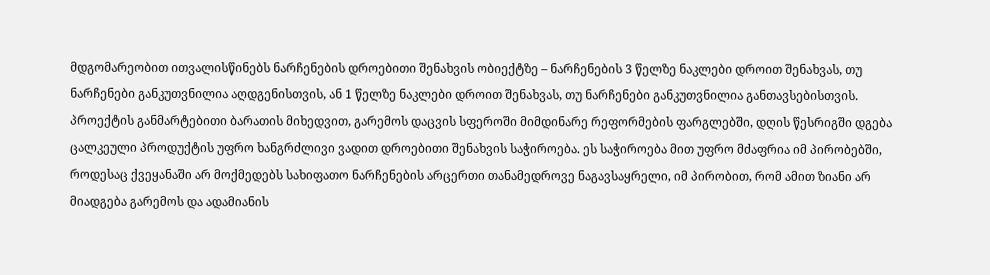მდგომარეობით ითვალისწინებს ნარჩენების დროებითი შენახვის ობიექტზე – ნარჩენების 3 წელზე ნაკლები დროით შენახვას, თუ ნარჩენები განკუთვნილია აღდგენისთვის, ან 1 წელზე ნაკლები დროით შენახვას, თუ ნარჩენები განკუთვნილია განთავსებისთვის.
პროექტის განმარტებითი ბარათის მიხედვით, გარემოს დაცვის სფეროში მიმდინარე რეფორმების ფარგლებში, დღის წესრიგში დგება ცალკეული პროდუქტის უფრო ხანგრძლივი ვადით დროებითი შენახვის საჭიროება. ეს საჭიროება მით უფრო მძაფრია იმ პირობებში, როდესაც ქვეყანაში არ მოქმედებს სახიფათო ნარჩენების არცერთი თანამედროვე ნაგავსაყრელი, იმ პირობით, რომ ამით ზიანი არ მიადგება გარემოს და ადამიანის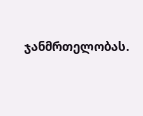ჯანმრთელობას.